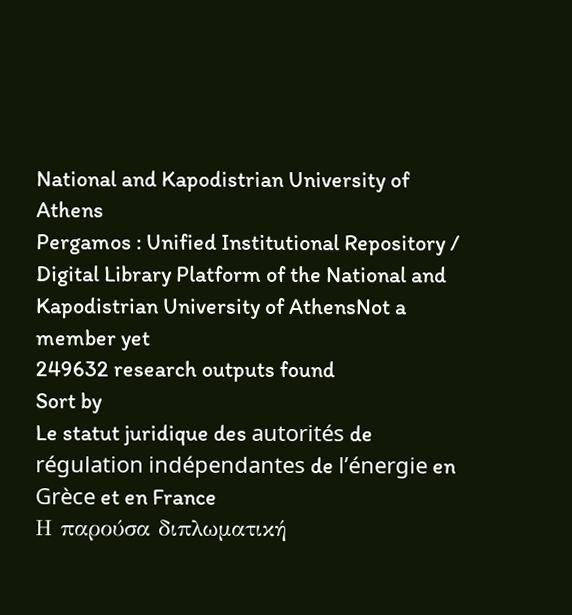National and Kapodistrian University of Athens
Pergamos : Unified Institutional Repository / Digital Library Platform of the National and Kapodistrian University of AthensNot a member yet
249632 research outputs found
Sort by
Le statut juridique des autorités de régulation indépendantes de l’énergie en Grèce et en France
Η παρούσα διπλωματική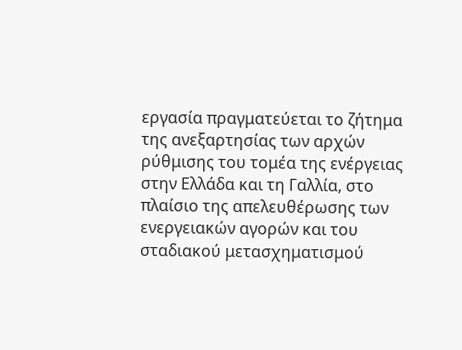εργασία πραγματεύεται το ζήτημα της ανεξαρτησίας των αρχών ρύθμισης του τομέα της ενέργειας στην Ελλάδα και τη Γαλλία, στο πλαίσιο της απελευθέρωσης των ενεργειακών αγορών και του σταδιακού μετασχηματισμού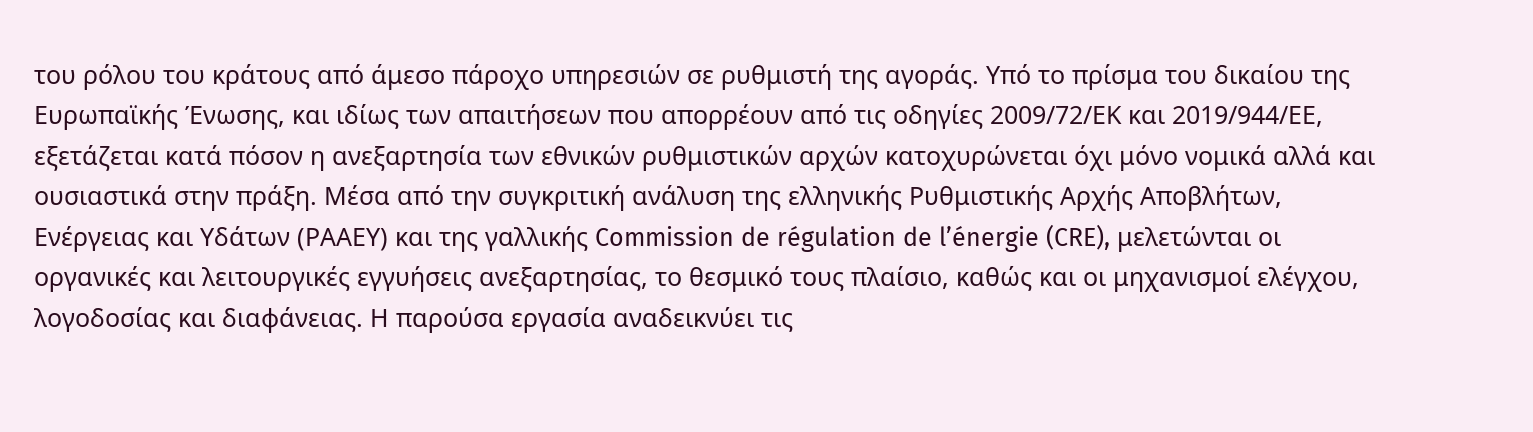του ρόλου του κράτους από άμεσο πάροχο υπηρεσιών σε ρυθμιστή της αγοράς. Υπό το πρίσμα του δικαίου της Ευρωπαϊκής Ένωσης, και ιδίως των απαιτήσεων που απορρέουν από τις οδηγίες 2009/72/ΕΚ και 2019/944/ΕΕ, εξετάζεται κατά πόσον η ανεξαρτησία των εθνικών ρυθμιστικών αρχών κατοχυρώνεται όχι μόνο νομικά αλλά και ουσιαστικά στην πράξη. Μέσα από την συγκριτική ανάλυση της ελληνικής Ρυθμιστικής Αρχής Αποβλήτων, Ενέργειας και Υδάτων (ΡΑΑΕΥ) και της γαλλικής Commission de régulation de l’énergie (CRE), μελετώνται οι οργανικές και λειτουργικές εγγυήσεις ανεξαρτησίας, το θεσμικό τους πλαίσιο, καθώς και οι μηχανισμοί ελέγχου, λογοδοσίας και διαφάνειας. Η παρούσα εργασία αναδεικνύει τις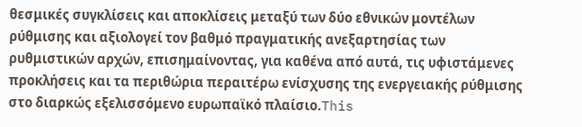θεσμικές συγκλίσεις και αποκλίσεις μεταξύ των δύο εθνικών μοντέλων ρύθμισης και αξιολογεί τον βαθμό πραγματικής ανεξαρτησίας των ρυθμιστικών αρχών, επισημαίνοντας, για καθένα από αυτά, τις υφιστάμενες προκλήσεις και τα περιθώρια περαιτέρω ενίσχυσης της ενεργειακής ρύθμισης στο διαρκώς εξελισσόμενο ευρωπαϊκό πλαίσιο.This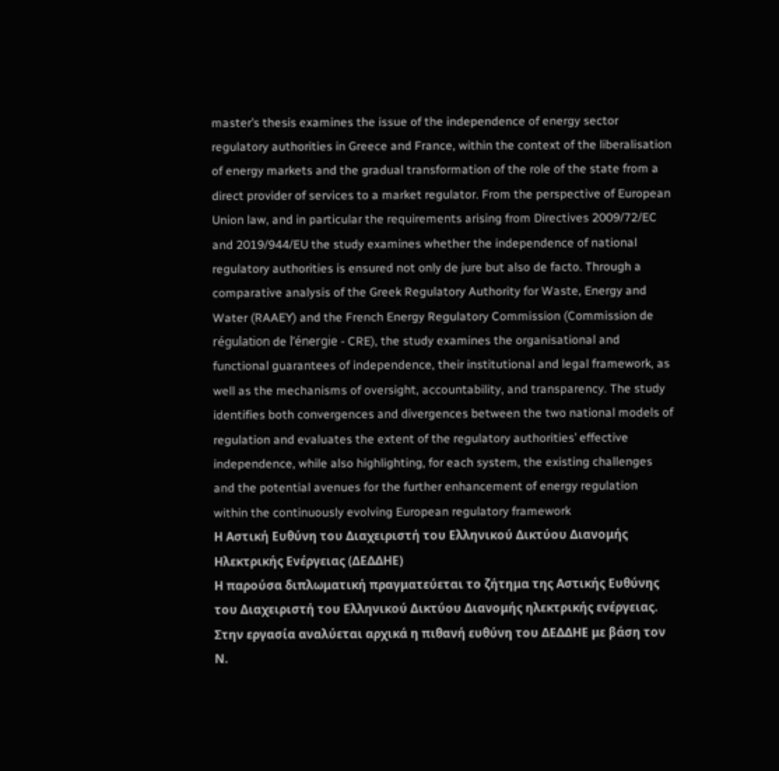master’s thesis examines the issue of the independence of energy sector regulatory authorities in Greece and France, within the context of the liberalisation of energy markets and the gradual transformation of the role of the state from a direct provider of services to a market regulator. From the perspective of European Union law, and in particular the requirements arising from Directives 2009/72/EC and 2019/944/EU the study examines whether the independence of national regulatory authorities is ensured not only de jure but also de facto. Through a comparative analysis of the Greek Regulatory Authority for Waste, Energy and Water (RAAEY) and the French Energy Regulatory Commission (Commission de régulation de l’énergie - CRE), the study examines the organisational and functional guarantees of independence, their institutional and legal framework, as well as the mechanisms of oversight, accountability, and transparency. The study identifies both convergences and divergences between the two national models of regulation and evaluates the extent of the regulatory authorities’ effective independence, while also highlighting, for each system, the existing challenges and the potential avenues for the further enhancement of energy regulation within the continuously evolving European regulatory framework
Η Αστική Ευθύνη του Διαχειριστή του Ελληνικού Δικτύου Διανομής Ηλεκτρικής Ενέργειας (ΔΕΔΔΗΕ)
Η παρούσα διπλωματική πραγματεύεται το ζήτημα της Αστικής Ευθύνης του Διαχειριστή του Ελληνικού Δικτύου Διανομής ηλεκτρικής ενέργειας. Στην εργασία αναλύεται αρχικά η πιθανή ευθύνη του ΔΕΔΔΗΕ με βάση τον Ν.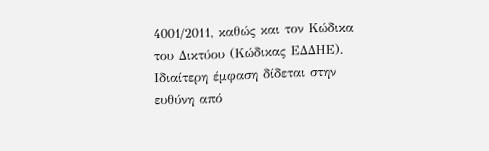4001/2011, καθώς και τον Κώδικα του Δικτύου (Κώδικας ΕΔΔΗΕ). Ιδιαίτερη έμφαση δίδεται στην ευθύνη από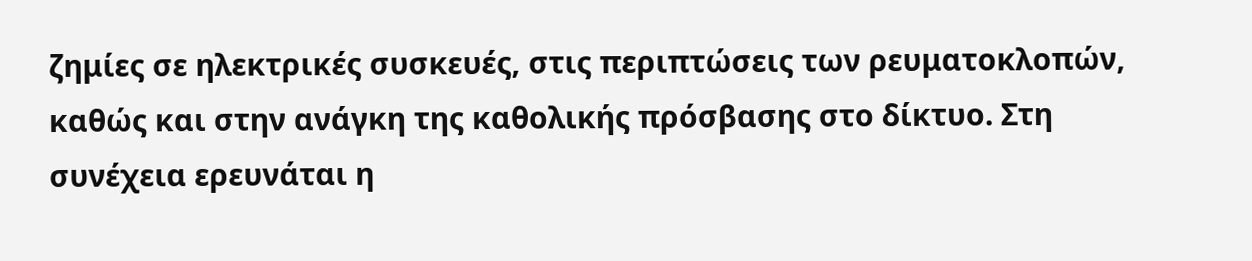ζημίες σε ηλεκτρικές συσκευές, στις περιπτώσεις των ρευματοκλοπών, καθώς και στην ανάγκη της καθολικής πρόσβασης στο δίκτυο. Στη συνέχεια ερευνάται η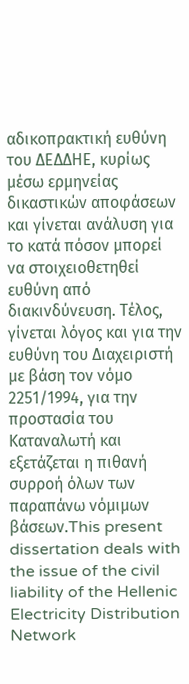αδικοπρακτική ευθύνη του ΔΕΔΔΗΕ, κυρίως μέσω ερμηνείας δικαστικών αποφάσεων και γίνεται ανάλυση για το κατά πόσον μπορεί να στοιχειοθετηθεί ευθύνη από διακινδύνευση. Τέλος, γίνεται λόγος και για την ευθύνη του Διαχειριστή με βάση τον νόμο 2251/1994, για την προστασία του Καταναλωτή και εξετάζεται η πιθανή συρροή όλων των παραπάνω νόμιμων βάσεων.This present dissertation deals with the issue of the civil liability of the Hellenic Electricity Distribution Network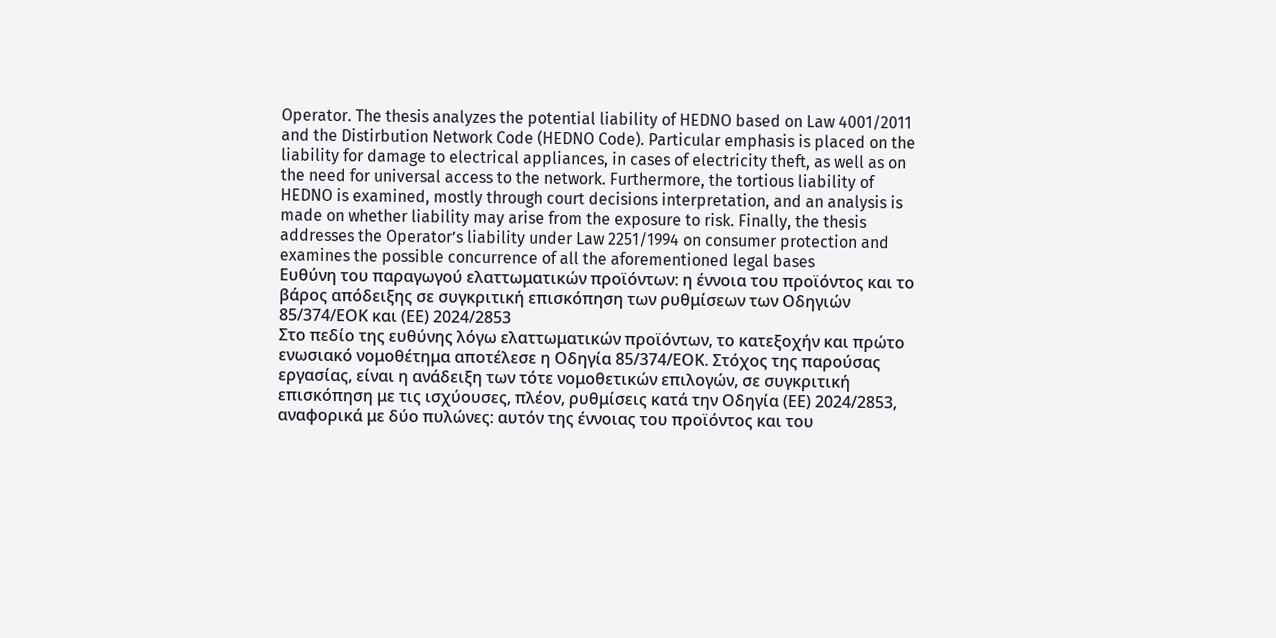Operator. The thesis analyzes the potential liability of HEDNO based on Law 4001/2011 and the Distirbution Network Code (HEDNO Code). Particular emphasis is placed on the liability for damage to electrical appliances, in cases of electricity theft, as well as on the need for universal access to the network. Furthermore, the tortious liability of HEDNO is examined, mostly through court decisions interpretation, and an analysis is made on whether liability may arise from the exposure to risk. Finally, the thesis addresses the Operator’s liability under Law 2251/1994 on consumer protection and examines the possible concurrence of all the aforementioned legal bases
Ευθύνη του παραγωγού ελαττωματικών προϊόντων: η έννοια του προϊόντος και το βάρος απόδειξης σε συγκριτική επισκόπηση των ρυθμίσεων των Οδηγιών 85/374/ΕΟΚ και (ΕΕ) 2024/2853
Στο πεδίο της ευθύνης λόγω ελαττωματικών προϊόντων, το κατεξοχήν και πρώτο ενωσιακό νομοθέτημα αποτέλεσε η Οδηγία 85/374/ΕΟΚ. Στόχος της παρούσας εργασίας, είναι η ανάδειξη των τότε νομοθετικών επιλογών, σε συγκριτική επισκόπηση με τις ισχύουσες, πλέον, ρυθμίσεις κατά την Οδηγία (ΕΕ) 2024/2853, αναφορικά με δύο πυλώνες: αυτόν της έννοιας του προϊόντος και του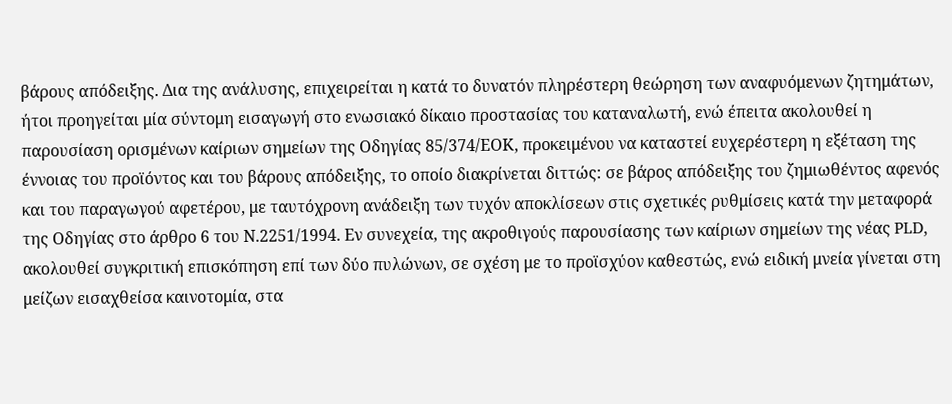βάρους απόδειξης. Δια της ανάλυσης, επιχειρείται η κατά το δυνατόν πληρέστερη θεώρηση των αναφυόμενων ζητημάτων, ήτοι προηγείται μία σύντομη εισαγωγή στο ενωσιακό δίκαιο προστασίας του καταναλωτή, ενώ έπειτα ακολουθεί η παρουσίαση ορισμένων καίριων σημείων της Οδηγίας 85/374/ΕΟΚ, προκειμένου να καταστεί ευχερέστερη η εξέταση της έννοιας του προϊόντος και του βάρους απόδειξης, το οποίο διακρίνεται διττώς: σε βάρος απόδειξης του ζημιωθέντος αφενός και του παραγωγού αφετέρου, με ταυτόχρονη ανάδειξη των τυχόν αποκλίσεων στις σχετικές ρυθμίσεις κατά την μεταφορά της Οδηγίας στο άρθρο 6 του Ν.2251/1994. Εν συνεχεία, της ακροθιγούς παρουσίασης των καίριων σημείων της νέας PLD, ακολουθεί συγκριτική επισκόπηση επί των δύο πυλώνων, σε σχέση με το προϊσχύον καθεστώς, ενώ ειδική μνεία γίνεται στη μείζων εισαχθείσα καινοτομία, στα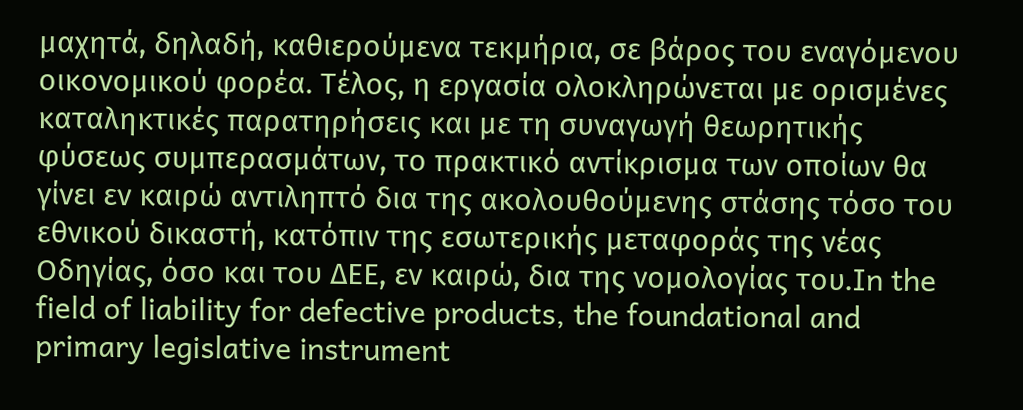μαχητά, δηλαδή, καθιερούμενα τεκμήρια, σε βάρος του εναγόμενου οικονομικού φορέα. Τέλος, η εργασία ολοκληρώνεται με ορισμένες καταληκτικές παρατηρήσεις και με τη συναγωγή θεωρητικής φύσεως συμπερασμάτων, το πρακτικό αντίκρισμα των οποίων θα γίνει εν καιρώ αντιληπτό δια της ακολουθούμενης στάσης τόσο του εθνικού δικαστή, κατόπιν της εσωτερικής μεταφοράς της νέας Οδηγίας, όσο και του ΔΕΕ, εν καιρώ, δια της νομολογίας του.In the field of liability for defective products, the foundational and primary legislative instrument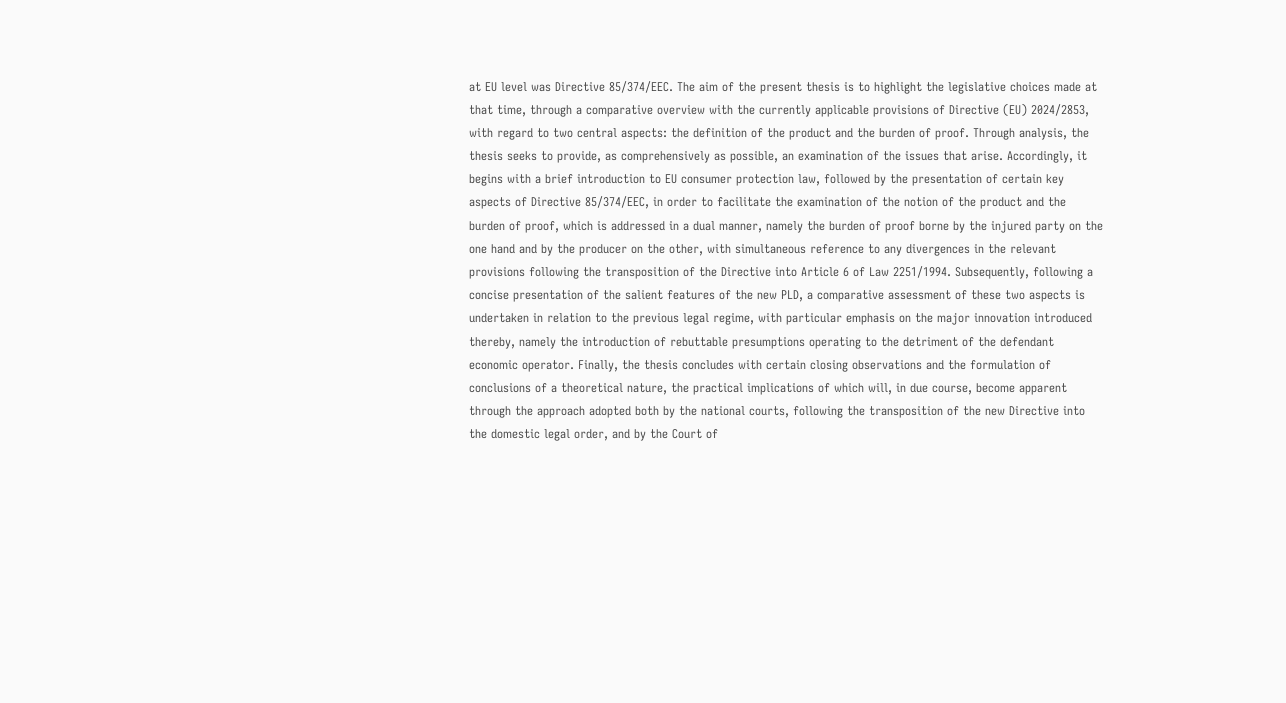at EU level was Directive 85/374/EEC. The aim of the present thesis is to highlight the legislative choices made at that time, through a comparative overview with the currently applicable provisions of Directive (EU) 2024/2853, with regard to two central aspects: the definition of the product and the burden of proof. Through analysis, the thesis seeks to provide, as comprehensively as possible, an examination of the issues that arise. Accordingly, it begins with a brief introduction to EU consumer protection law, followed by the presentation of certain key aspects of Directive 85/374/EEC, in order to facilitate the examination of the notion of the product and the burden of proof, which is addressed in a dual manner, namely the burden of proof borne by the injured party on the one hand and by the producer on the other, with simultaneous reference to any divergences in the relevant provisions following the transposition of the Directive into Article 6 of Law 2251/1994. Subsequently, following a concise presentation of the salient features of the new PLD, a comparative assessment of these two aspects is undertaken in relation to the previous legal regime, with particular emphasis on the major innovation introduced thereby, namely the introduction of rebuttable presumptions operating to the detriment of the defendant economic operator. Finally, the thesis concludes with certain closing observations and the formulation of conclusions of a theoretical nature, the practical implications of which will, in due course, become apparent through the approach adopted both by the national courts, following the transposition of the new Directive into the domestic legal order, and by the Court of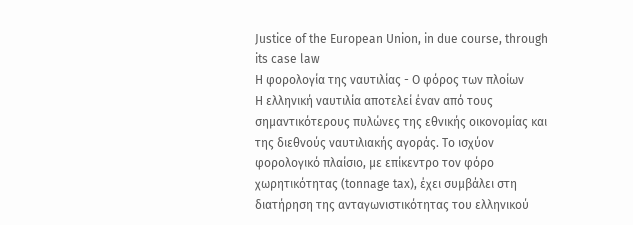Justice of the European Union, in due course, through its case law
Η φορολογία της ναυτιλίας - Ο φόρος των πλοίων
Η ελληνική ναυτιλία αποτελεί έναν από τους σημαντικότερους πυλώνες της εθνικής οικονομίας και της διεθνούς ναυτιλιακής αγοράς. Το ισχύον φορολογικό πλαίσιο, με επίκεντρο τον φόρο χωρητικότητας (tonnage tax), έχει συμβάλει στη διατήρηση της ανταγωνιστικότητας του ελληνικού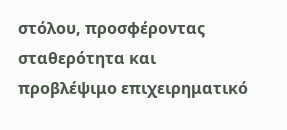στόλου, προσφέροντας σταθερότητα και προβλέψιμο επιχειρηματικό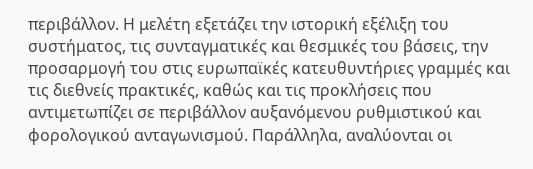περιβάλλον. Η μελέτη εξετάζει την ιστορική εξέλιξη του συστήματος, τις συνταγματικές και θεσμικές του βάσεις, την προσαρμογή του στις ευρωπαϊκές κατευθυντήριες γραμμές και τις διεθνείς πρακτικές, καθώς και τις προκλήσεις που αντιμετωπίζει σε περιβάλλον αυξανόμενου ρυθμιστικού και φορολογικού ανταγωνισμού. Παράλληλα, αναλύονται οι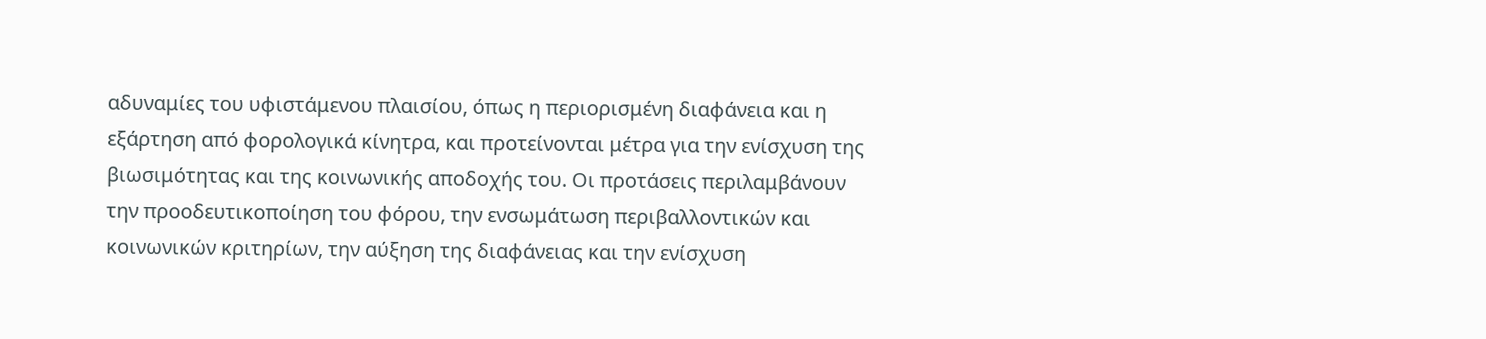αδυναμίες του υφιστάμενου πλαισίου, όπως η περιορισμένη διαφάνεια και η εξάρτηση από φορολογικά κίνητρα, και προτείνονται μέτρα για την ενίσχυση της βιωσιμότητας και της κοινωνικής αποδοχής του. Οι προτάσεις περιλαμβάνουν την προοδευτικοποίηση του φόρου, την ενσωμάτωση περιβαλλοντικών και κοινωνικών κριτηρίων, την αύξηση της διαφάνειας και την ενίσχυση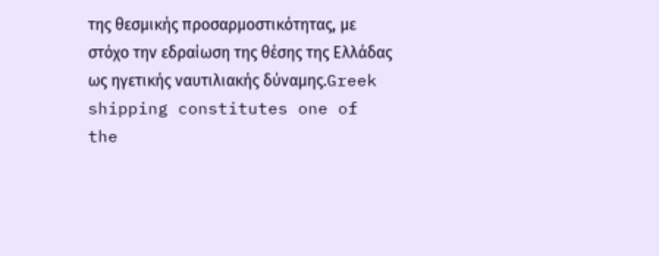της θεσμικής προσαρμοστικότητας, με στόχο την εδραίωση της θέσης της Ελλάδας ως ηγετικής ναυτιλιακής δύναμης.Greek shipping constitutes one of the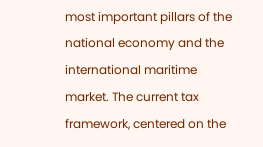most important pillars of the national economy and the international maritime market. The current tax framework, centered on the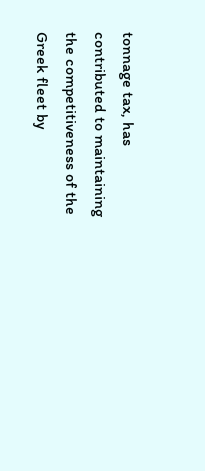tonnage tax, has contributed to maintaining the competitiveness of the Greek fleet by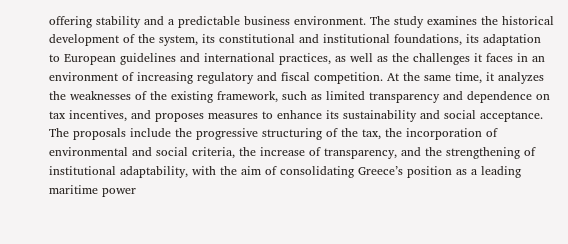offering stability and a predictable business environment. The study examines the historical development of the system, its constitutional and institutional foundations, its adaptation to European guidelines and international practices, as well as the challenges it faces in an environment of increasing regulatory and fiscal competition. At the same time, it analyzes the weaknesses of the existing framework, such as limited transparency and dependence on tax incentives, and proposes measures to enhance its sustainability and social acceptance. The proposals include the progressive structuring of the tax, the incorporation of environmental and social criteria, the increase of transparency, and the strengthening of institutional adaptability, with the aim of consolidating Greece’s position as a leading maritime power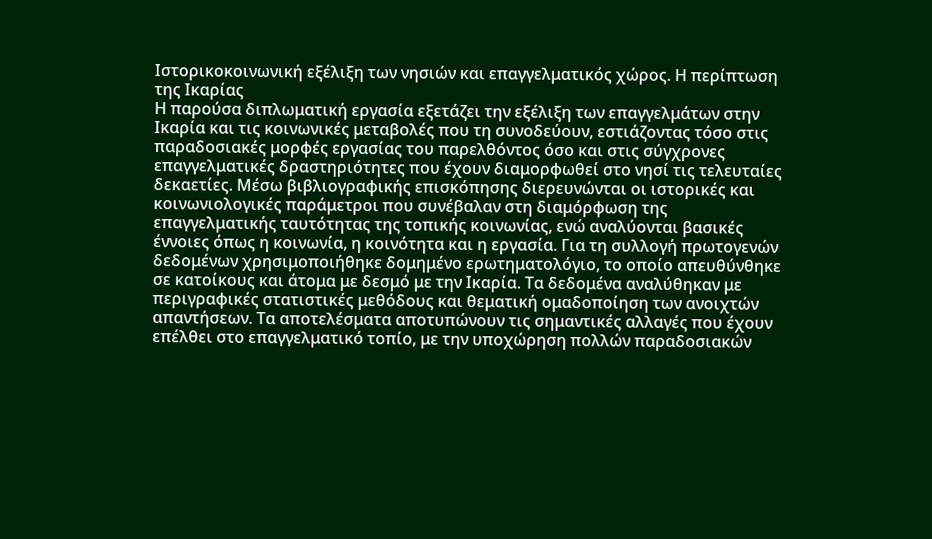Ιστορικοκοινωνική εξέλιξη των νησιών και επαγγελματικός χώρος. Η περίπτωση της Ικαρίας
Η παρούσα διπλωματική εργασία εξετάζει την εξέλιξη των επαγγελμάτων στην Ικαρία και τις κοινωνικές μεταβολές που τη συνοδεύουν, εστιάζοντας τόσο στις παραδοσιακές μορφές εργασίας του παρελθόντος όσο και στις σύγχρονες επαγγελματικές δραστηριότητες που έχουν διαμορφωθεί στο νησί τις τελευταίες δεκαετίες. Μέσω βιβλιογραφικής επισκόπησης διερευνώνται οι ιστορικές και κοινωνιολογικές παράμετροι που συνέβαλαν στη διαμόρφωση της επαγγελματικής ταυτότητας της τοπικής κοινωνίας, ενώ αναλύονται βασικές έννοιες όπως η κοινωνία, η κοινότητα και η εργασία. Για τη συλλογή πρωτογενών δεδομένων χρησιμοποιήθηκε δομημένο ερωτηματολόγιο, το οποίο απευθύνθηκε σε κατοίκους και άτομα με δεσμό με την Ικαρία. Τα δεδομένα αναλύθηκαν με περιγραφικές στατιστικές μεθόδους και θεματική ομαδοποίηση των ανοιχτών απαντήσεων. Τα αποτελέσματα αποτυπώνουν τις σημαντικές αλλαγές που έχουν επέλθει στο επαγγελματικό τοπίο, με την υποχώρηση πολλών παραδοσιακών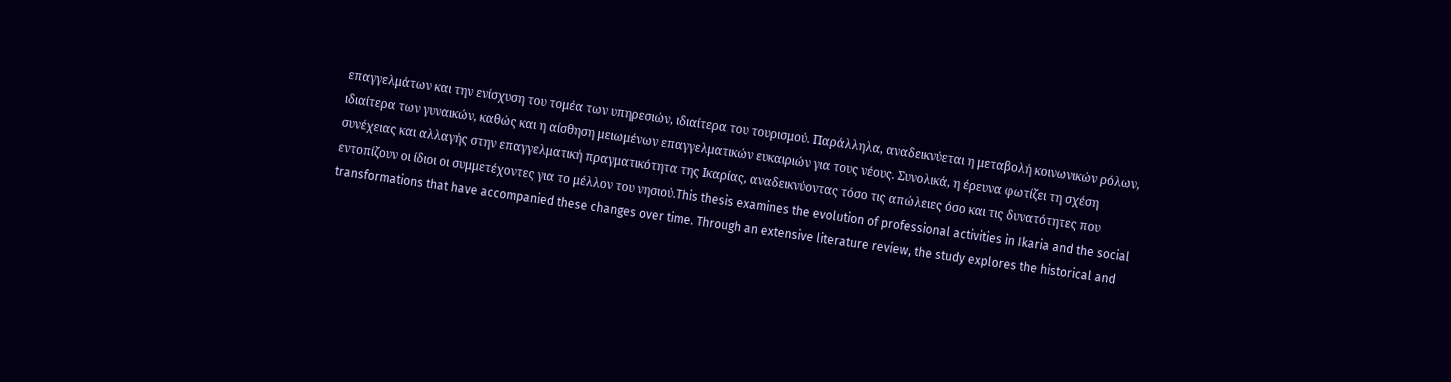επαγγελμάτων και την ενίσχυση του τομέα των υπηρεσιών, ιδιαίτερα του τουρισμού. Παράλληλα, αναδεικνύεται η μεταβολή κοινωνικών ρόλων, ιδιαίτερα των γυναικών, καθώς και η αίσθηση μειωμένων επαγγελματικών ευκαιριών για τους νέους. Συνολικά, η έρευνα φωτίζει τη σχέση συνέχειας και αλλαγής στην επαγγελματική πραγματικότητα της Ικαρίας, αναδεικνύοντας τόσο τις απώλειες όσο και τις δυνατότητες που εντοπίζουν οι ίδιοι οι συμμετέχοντες για το μέλλον του νησιού.This thesis examines the evolution of professional activities in Ikaria and the social transformations that have accompanied these changes over time. Through an extensive literature review, the study explores the historical and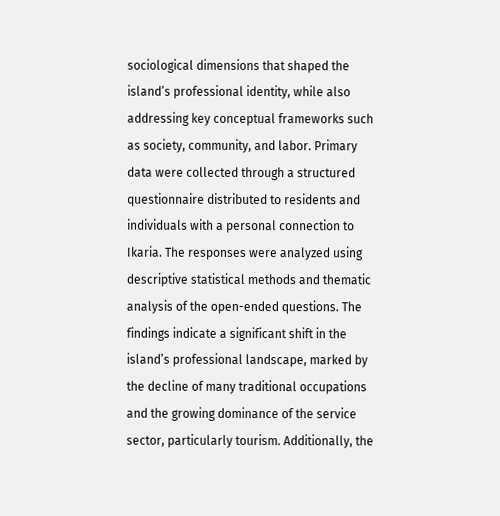sociological dimensions that shaped the island’s professional identity, while also addressing key conceptual frameworks such as society, community, and labor. Primary data were collected through a structured questionnaire distributed to residents and individuals with a personal connection to Ikaria. The responses were analyzed using descriptive statistical methods and thematic analysis of the open-ended questions. The findings indicate a significant shift in the island’s professional landscape, marked by the decline of many traditional occupations and the growing dominance of the service sector, particularly tourism. Additionally, the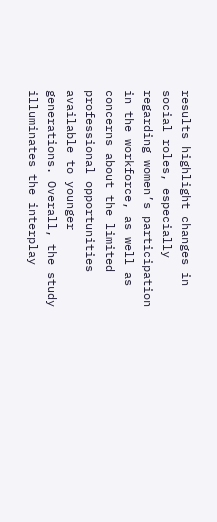results highlight changes in social roles, especially regarding women’s participation in the workforce, as well as concerns about the limited professional opportunities available to younger generations. Overall, the study illuminates the interplay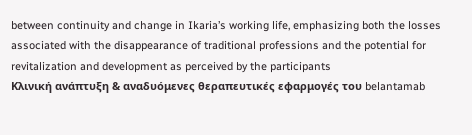between continuity and change in Ikaria’s working life, emphasizing both the losses associated with the disappearance of traditional professions and the potential for revitalization and development as perceived by the participants
Κλινική ανάπτυξη & αναδυόμενες θεραπευτικές εφαρμογές του belantamab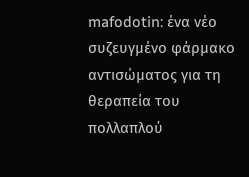mafodotin: ένα νέο συζευγμένο φάρμακο αντισώματος για τη θεραπεία του πολλαπλού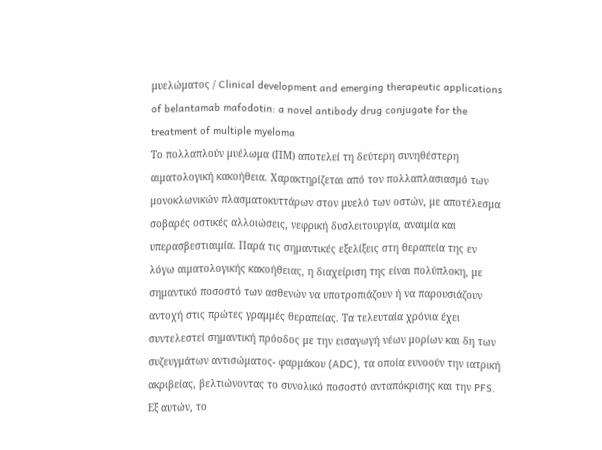μυελώματος / Clinical development and emerging therapeutic applications of belantamab mafodotin: a novel antibody drug conjugate for the treatment of multiple myeloma
Το πολλαπλούν μυέλωμα (ΠΜ) αποτελεί τη δεύτερη συνηθέστερη αιματολογική κακοήθεια. Χαρακτηρίζεται από τον πολλαπλασιασμό των μονοκλωνικών πλασματοκυττάρων στον μυελό των οστών, με αποτέλεσμα σοβαρές οστικές αλλοιώσεις, νεφρική δυσλειτουργία, αναιμία και υπερασβεστιαιμία. Παρά τις σημαντικές εξελίξεις στη θεραπεία της εν λόγω αιματολογικής κακοήθειας, η διαχείριση της είναι πολύπλοκη, με σημαντικό ποσοστό των ασθενών να υποτροπιάζουν ή να παρουσιάζουν αντοχή στις πρώτες γραμμές θεραπείας. Τα τελευταία χρόνια έχει συντελεστεί σημαντική πρόοδος με την εισαγωγή νέων μορίων και δη των συζευγμάτων αντισώματος- φαρμάκου (ADC), τα οποία ευνοούν την ιατρική ακριβείας, βελτιώνοντας το συνολικό ποσοστό ανταπόκρισης και την PFS. Εξ αυτών, το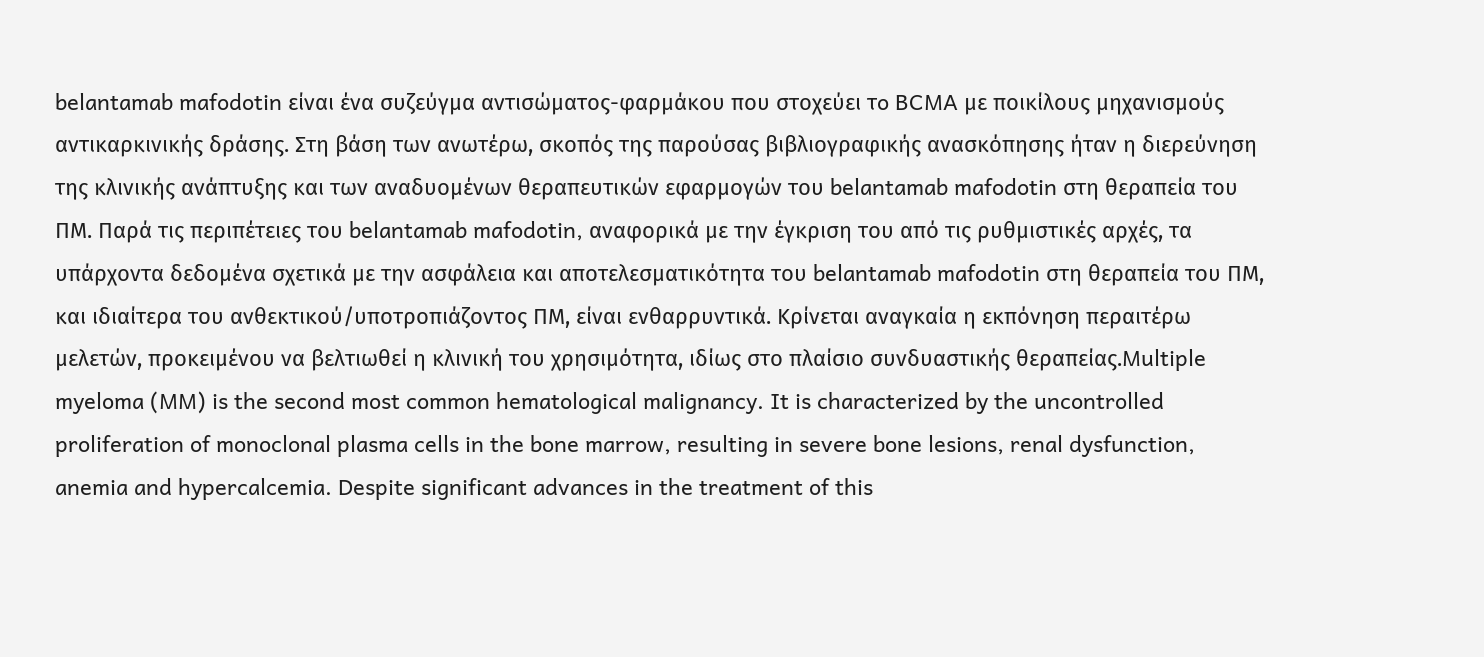belantamab mafodotin είναι ένα συζεύγμα αντισώματος-φαρμάκου που στοχεύει τo BCMA με ποικίλους μηχανισμούς αντικαρκινικής δράσης. Στη βάση των ανωτέρω, σκοπός της παρούσας βιβλιογραφικής ανασκόπησης ήταν η διερεύνηση της κλινικής ανάπτυξης και των αναδυομένων θεραπευτικών εφαρμογών του belantamab mafodotin στη θεραπεία του ΠΜ. Παρά τις περιπέτειες του belantamab mafodotin, αναφορικά με την έγκριση του από τις ρυθμιστικές αρχές, τα υπάρχοντα δεδομένα σχετικά με την ασφάλεια και αποτελεσματικότητα του belantamab mafodotin στη θεραπεία του ΠΜ, και ιδιαίτερα του ανθεκτικού/υποτροπιάζοντος ΠΜ, είναι ενθαρρυντικά. Κρίνεται αναγκαία η εκπόνηση περαιτέρω μελετών, προκειμένου να βελτιωθεί η κλινική του χρησιμότητα, ιδίως στο πλαίσιο συνδυαστικής θεραπείας.Multiple myeloma (MM) is the second most common hematological malignancy. It is characterized by the uncontrolled proliferation of monoclonal plasma cells in the bone marrow, resulting in severe bone lesions, renal dysfunction, anemia and hypercalcemia. Despite significant advances in the treatment of this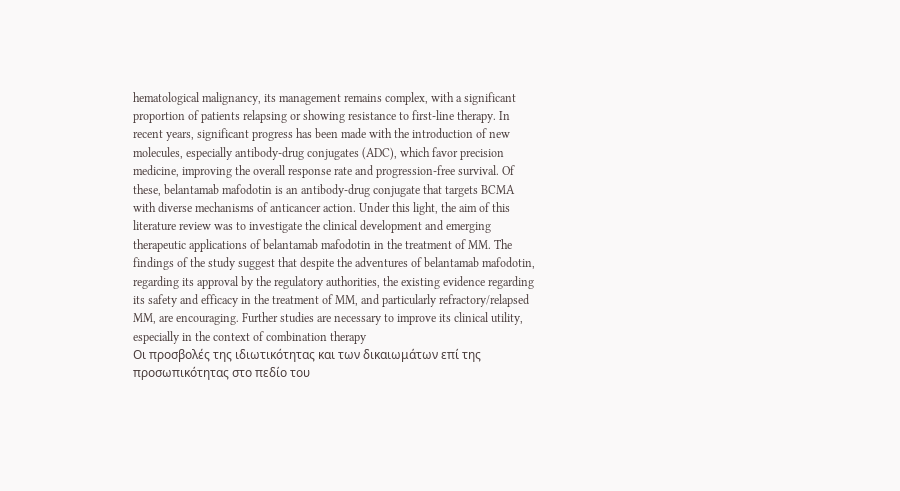hematological malignancy, its management remains complex, with a significant proportion of patients relapsing or showing resistance to first-line therapy. In recent years, significant progress has been made with the introduction of new molecules, especially antibody-drug conjugates (ADC), which favor precision medicine, improving the overall response rate and progression-free survival. Of these, belantamab mafodotin is an antibody-drug conjugate that targets BCMA with diverse mechanisms of anticancer action. Under this light, the aim of this literature review was to investigate the clinical development and emerging therapeutic applications of belantamab mafodotin in the treatment of MM. The findings of the study suggest that despite the adventures of belantamab mafodotin, regarding its approval by the regulatory authorities, the existing evidence regarding its safety and efficacy in the treatment of MM, and particularly refractory/relapsed MM, are encouraging. Further studies are necessary to improve its clinical utility, especially in the context of combination therapy
Οι προσβολές της ιδιωτικότητας και των δικαιωμάτων επί της προσωπικότητας στο πεδίο του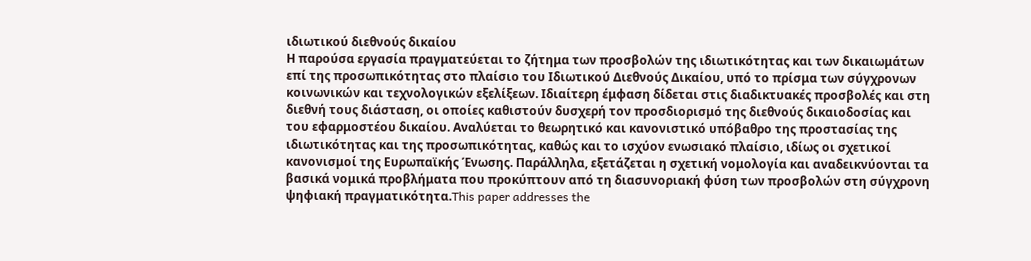ιδιωτικού διεθνούς δικαίου
Η παρούσα εργασία πραγματεύεται το ζήτημα των προσβολών της ιδιωτικότητας και των δικαιωμάτων επί της προσωπικότητας στο πλαίσιο του Ιδιωτικού Διεθνούς Δικαίου, υπό το πρίσμα των σύγχρονων κοινωνικών και τεχνολογικών εξελίξεων. Ιδιαίτερη έμφαση δίδεται στις διαδικτυακές προσβολές και στη διεθνή τους διάσταση, οι οποίες καθιστούν δυσχερή τον προσδιορισμό της διεθνούς δικαιοδοσίας και του εφαρμοστέου δικαίου. Αναλύεται το θεωρητικό και κανονιστικό υπόβαθρο της προστασίας της ιδιωτικότητας και της προσωπικότητας, καθώς και το ισχύον ενωσιακό πλαίσιο, ιδίως οι σχετικοί κανονισμοί της Ευρωπαϊκής Ένωσης. Παράλληλα, εξετάζεται η σχετική νομολογία και αναδεικνύονται τα βασικά νομικά προβλήματα που προκύπτουν από τη διασυνοριακή φύση των προσβολών στη σύγχρονη ψηφιακή πραγματικότητα.This paper addresses the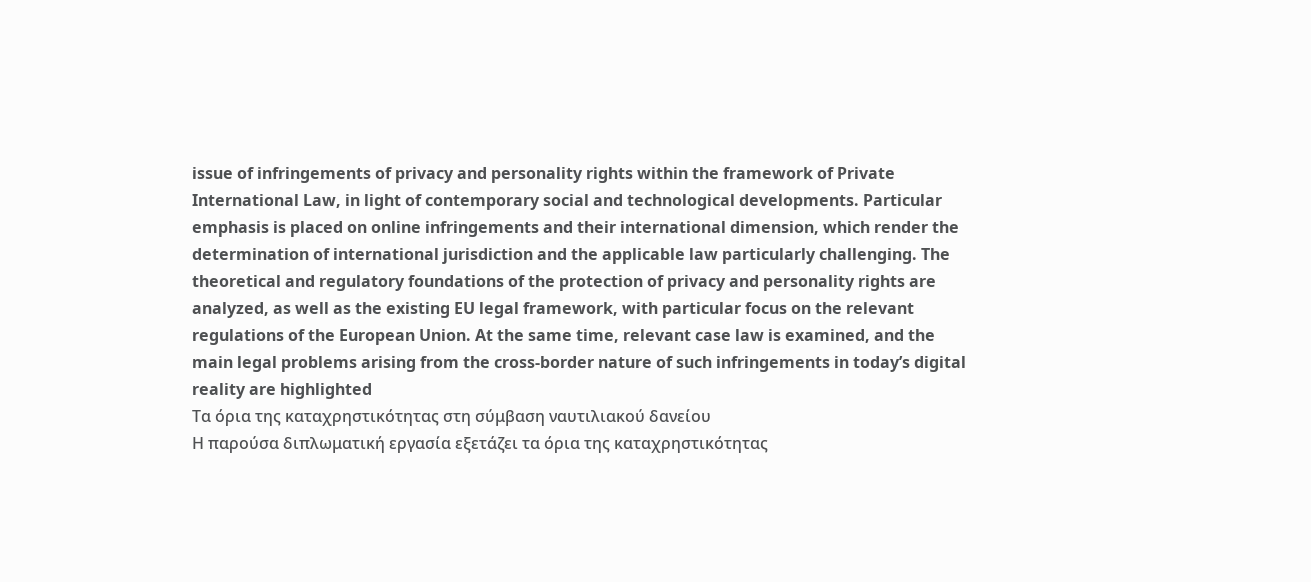issue of infringements of privacy and personality rights within the framework of Private International Law, in light of contemporary social and technological developments. Particular emphasis is placed on online infringements and their international dimension, which render the determination of international jurisdiction and the applicable law particularly challenging. The theoretical and regulatory foundations of the protection of privacy and personality rights are analyzed, as well as the existing EU legal framework, with particular focus on the relevant regulations of the European Union. At the same time, relevant case law is examined, and the main legal problems arising from the cross-border nature of such infringements in today’s digital reality are highlighted
Τα όρια της καταχρηστικότητας στη σύμβαση ναυτιλιακού δανείου
Η παρούσα διπλωματική εργασία εξετάζει τα όρια της καταχρηστικότητας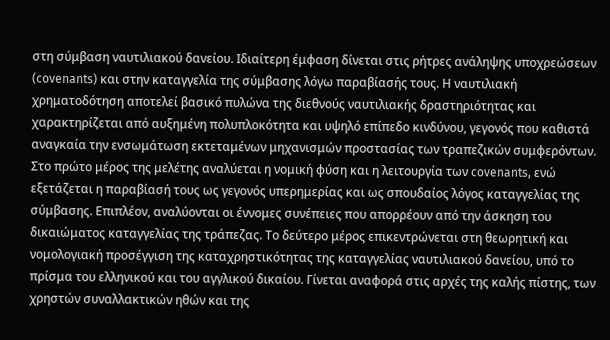στη σύμβαση ναυτιλιακού δανείου. Ιδιαίτερη έμφαση δίνεται στις ρήτρες ανάληψης υποχρεώσεων (covenants) και στην καταγγελία της σύμβασης λόγω παραβίασής τους. Η ναυτιλιακή χρηματοδότηση αποτελεί βασικό πυλώνα της διεθνούς ναυτιλιακής δραστηριότητας και χαρακτηρίζεται από αυξημένη πολυπλοκότητα και υψηλό επίπεδο κινδύνου, γεγονός που καθιστά αναγκαία την ενσωμάτωση εκτεταμένων μηχανισμών προστασίας των τραπεζικών συμφερόντων. Στο πρώτο μέρος της μελέτης αναλύεται η νομική φύση και η λειτουργία των covenants, ενώ εξετάζεται η παραβίασή τους ως γεγονός υπερημερίας και ως σπουδαίος λόγος καταγγελίας της σύμβασης. Επιπλέον, αναλύονται οι έννομες συνέπειες που απορρέουν από την άσκηση του δικαιώματος καταγγελίας της τράπεζας. Το δεύτερο μέρος επικεντρώνεται στη θεωρητική και νομολογιακή προσέγγιση της καταχρηστικότητας της καταγγελίας ναυτιλιακού δανείου, υπό το πρίσμα του ελληνικού και του αγγλικού δικαίου. Γίνεται αναφορά στις αρχές της καλής πίστης, των χρηστών συναλλακτικών ηθών και της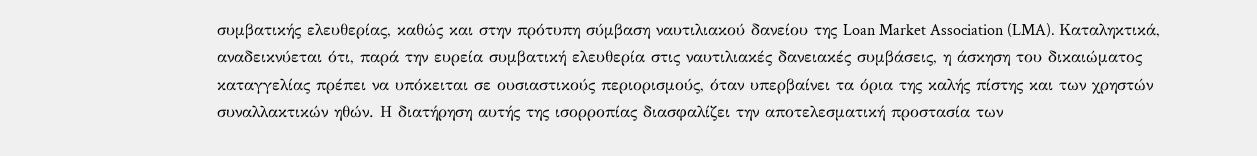συμβατικής ελευθερίας, καθώς και στην πρότυπη σύμβαση ναυτιλιακού δανείου της Loan Market Association (LMA). Καταληκτικά, αναδεικνύεται ότι, παρά την ευρεία συμβατική ελευθερία στις ναυτιλιακές δανειακές συμβάσεις, η άσκηση του δικαιώματος καταγγελίας πρέπει να υπόκειται σε ουσιαστικούς περιορισμούς, όταν υπερβαίνει τα όρια της καλής πίστης και των χρηστών συναλλακτικών ηθών. Η διατήρηση αυτής της ισορροπίας διασφαλίζει την αποτελεσματική προστασία των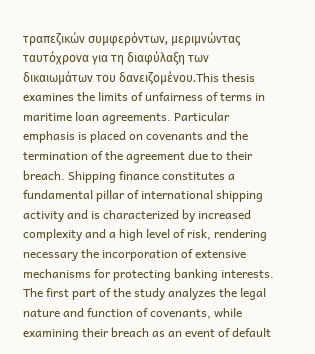τραπεζικών συμφερόντων, μεριμνώντας ταυτόχρονα για τη διαφύλαξη των δικαιωμάτων του δανειζομένου.This thesis examines the limits of unfairness of terms in maritime loan agreements. Particular emphasis is placed on covenants and the termination of the agreement due to their breach. Shipping finance constitutes a fundamental pillar of international shipping activity and is characterized by increased complexity and a high level of risk, rendering necessary the incorporation of extensive mechanisms for protecting banking interests. The first part of the study analyzes the legal nature and function of covenants, while examining their breach as an event of default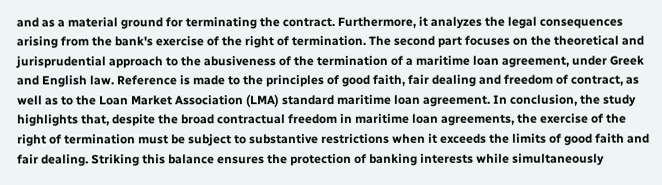and as a material ground for terminating the contract. Furthermore, it analyzes the legal consequences arising from the bank's exercise of the right of termination. The second part focuses on the theoretical and jurisprudential approach to the abusiveness of the termination of a maritime loan agreement, under Greek and English law. Reference is made to the principles of good faith, fair dealing and freedom of contract, as well as to the Loan Market Association (LMA) standard maritime loan agreement. In conclusion, the study highlights that, despite the broad contractual freedom in maritime loan agreements, the exercise of the right of termination must be subject to substantive restrictions when it exceeds the limits of good faith and fair dealing. Striking this balance ensures the protection of banking interests while simultaneously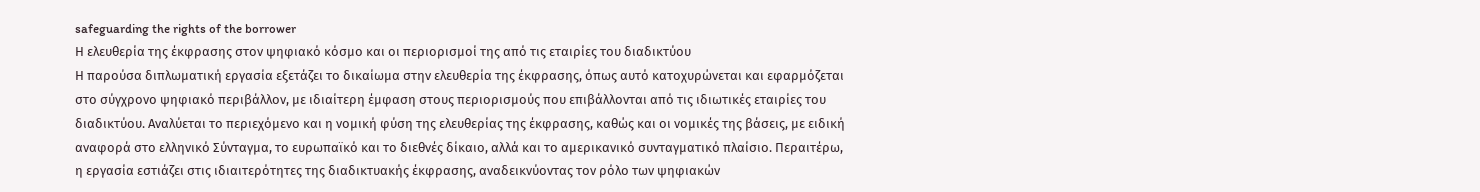safeguarding the rights of the borrower
Η ελευθερία της έκφρασης στον ψηφιακό κόσμο και οι περιορισμοί της από τις εταιρίες του διαδικτύου
Η παρούσα διπλωματική εργασία εξετάζει το δικαίωμα στην ελευθερία της έκφρασης, όπως αυτό κατοχυρώνεται και εφαρμόζεται στο σύγχρονο ψηφιακό περιβάλλον, με ιδιαίτερη έμφαση στους περιορισμούς που επιβάλλονται από τις ιδιωτικές εταιρίες του διαδικτύου. Αναλύεται το περιεχόμενο και η νομική φύση της ελευθερίας της έκφρασης, καθώς και οι νομικές της βάσεις, με ειδική αναφορά στο ελληνικό Σύνταγμα, το ευρωπαϊκό και το διεθνές δίκαιο, αλλά και το αμερικανικό συνταγματικό πλαίσιο. Περαιτέρω, η εργασία εστιάζει στις ιδιαιτερότητες της διαδικτυακής έκφρασης, αναδεικνύοντας τον ρόλο των ψηφιακών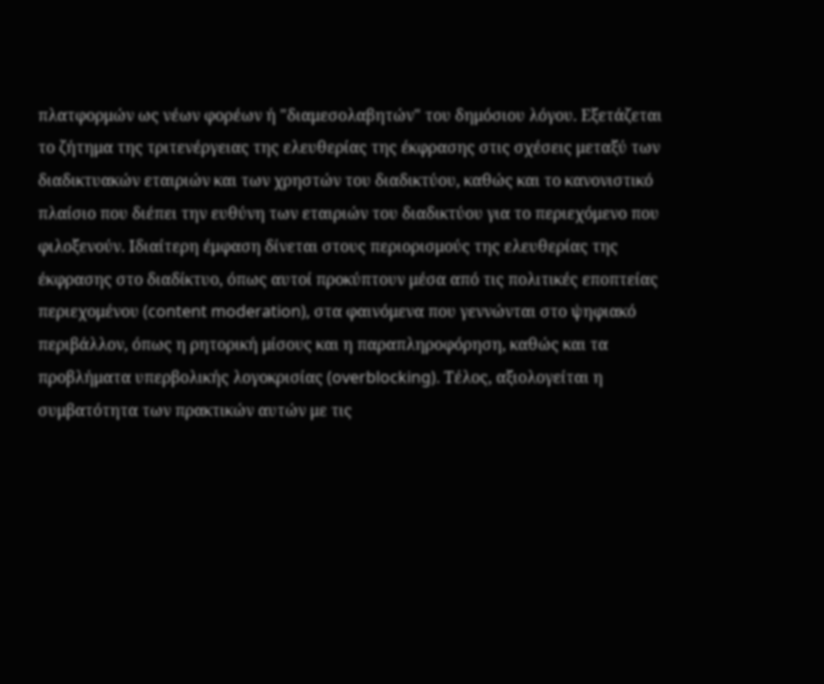πλατφορμών ως νέων φορέων ή "διαμεσολαβητών" του δημόσιου λόγου. Εξετάζεται το ζήτημα της τριτενέργειας της ελευθερίας της έκφρασης στις σχέσεις μεταξύ των διαδικτυακών εταιριών και των χρηστών του διαδικτύου, καθώς και το κανονιστικό πλαίσιο που διέπει την ευθύνη των εταιριών του διαδικτύου για το περιεχόμενο που φιλοξενούν. Ιδιαίτερη έμφαση δίνεται στους περιορισμούς της ελευθερίας της έκφρασης στο διαδίκτυο, όπως αυτοί προκύπτουν μέσα από τις πολιτικές εποπτείας περιεχομένου (content moderation), στα φαινόμενα που γεννώνται στο ψηφιακό περιβάλλον, όπως η ρητορική μίσους και η παραπληροφόρηση, καθώς και τα προβλήματα υπερβολικής λογοκρισίας (overblocking). Τέλος, αξιολογείται η συμβατότητα των πρακτικών αυτών με τις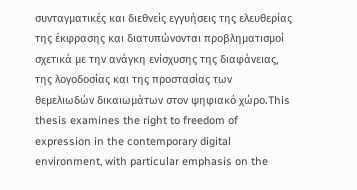συνταγματικές και διεθνείς εγγυήσεις της ελευθερίας της έκφρασης και διατυπώνονται προβληματισμοί σχετικά με την ανάγκη ενίσχυσης της διαφάνειας, της λογοδοσίας και της προστασίας των θεμελιωδών δικαιωμάτων στον ψηφιακό χώρο.This thesis examines the right to freedom of expression in the contemporary digital environment, with particular emphasis on the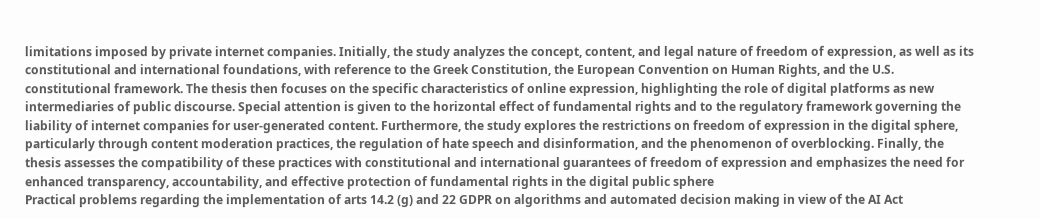limitations imposed by private internet companies. Initially, the study analyzes the concept, content, and legal nature of freedom of expression, as well as its constitutional and international foundations, with reference to the Greek Constitution, the European Convention on Human Rights, and the U.S. constitutional framework. The thesis then focuses on the specific characteristics of online expression, highlighting the role of digital platforms as new intermediaries of public discourse. Special attention is given to the horizontal effect of fundamental rights and to the regulatory framework governing the liability of internet companies for user-generated content. Furthermore, the study explores the restrictions on freedom of expression in the digital sphere, particularly through content moderation practices, the regulation of hate speech and disinformation, and the phenomenon of overblocking. Finally, the thesis assesses the compatibility of these practices with constitutional and international guarantees of freedom of expression and emphasizes the need for enhanced transparency, accountability, and effective protection of fundamental rights in the digital public sphere
Practical problems regarding the implementation of arts 14.2 (g) and 22 GDPR on algorithms and automated decision making in view of the AI Act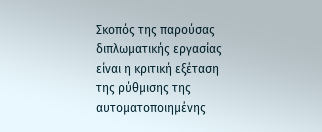Σκοπός της παρούσας διπλωματικής εργασίας είναι η κριτική εξέταση της ρύθμισης της αυτοματοποιημένης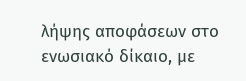λήψης αποφάσεων στο ενωσιακό δίκαιο, με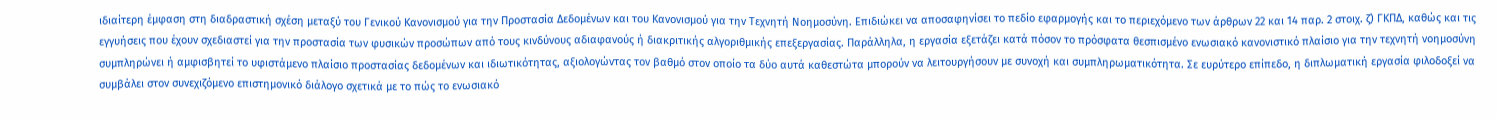ιδιαίτερη έμφαση στη διαδραστική σχέση μεταξύ του Γενικού Κανονισμού για την Προστασία Δεδομένων και του Κανονισμού για την Τεχνητή Νοημοσύνη. Επιδιώκει να αποσαφηνίσει το πεδίο εφαρμογής και το περιεχόμενο των άρθρων 22 και 14 παρ. 2 στοιχ. ζ) ΓΚΠΔ, καθώς και τις εγγυήσεις που έχουν σχεδιαστεί για την προστασία των φυσικών προσώπων από τους κινδύνους αδιαφανούς ή διακριτικής αλγοριθμικής επεξεργασίας. Παράλληλα, η εργασία εξετάζει κατά πόσον το πρόσφατα θεσπισμένο ενωσιακό κανονιστικό πλαίσιο για την τεχνητή νοημοσύνη συμπληρώνει ή αμφισβητεί το υφιστάμενο πλαίσιο προστασίας δεδομένων και ιδιωτικότητας, αξιολογώντας τον βαθμό στον οποίο τα δύο αυτά καθεστώτα μπορούν να λειτουργήσουν με συνοχή και συμπληρωματικότητα. Σε ευρύτερο επίπεδο, η διπλωματική εργασία φιλοδοξεί να συμβάλει στον συνεχιζόμενο επιστημονικό διάλογο σχετικά με το πώς το ενωσιακό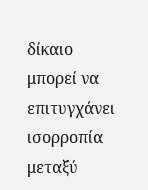δίκαιο μπορεί να επιτυγχάνει ισορροπία μεταξύ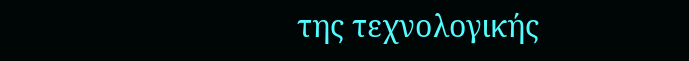της τεχνολογικής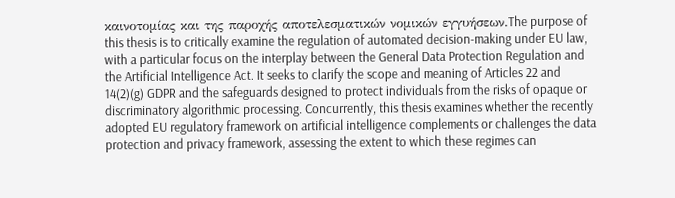καινοτομίας και της παροχής αποτελεσματικών νομικών εγγυήσεων.The purpose of this thesis is to critically examine the regulation of automated decision-making under EU law, with a particular focus on the interplay between the General Data Protection Regulation and the Artificial Intelligence Act. It seeks to clarify the scope and meaning of Articles 22 and 14(2)(g) GDPR and the safeguards designed to protect individuals from the risks of opaque or discriminatory algorithmic processing. Concurrently, this thesis examines whether the recently adopted EU regulatory framework on artificial intelligence complements or challenges the data protection and privacy framework, assessing the extent to which these regimes can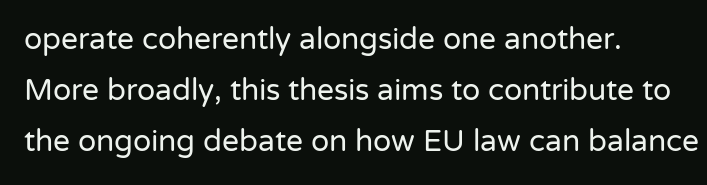operate coherently alongside one another. More broadly, this thesis aims to contribute to the ongoing debate on how EU law can balance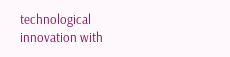technological innovation with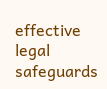effective legal safeguards